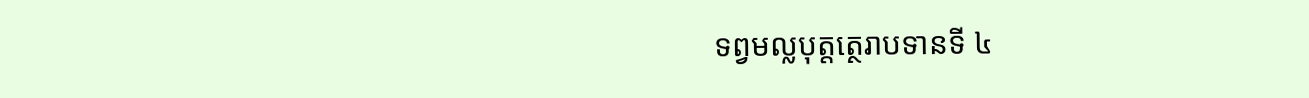ទព្វមល្លបុត្តត្ថេរាបទានទី ៤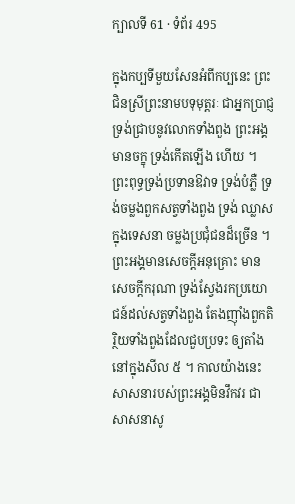ក្បាលទី 61 · ទំព័រ 495

ក្នុងកប្បទីមួយសែនអំពីកប្បនេះ ព្រះជិនស្រីព្រះនាមបទុមុត្តរៈ ជាអ្នកប្រាជ្ញ ទ្រង់ជ្រាបនូវលោកទាំងពួង ព្រះអង្គមានចក្ខុ ទ្រង់កើតឡើង ហើយ ។ ព្រះពុទ្ធទ្រង់ប្រទានឱវាទ ទ្រង់បំភ្លឺ ទ្រង់ចម្លងពួកសត្វទាំងពួង ទ្រង់ ឈ្លាសក្នុងទេសនា ចម្លងប្រជុំជនដ៏ច្រើន ។ ព្រះអង្គមានសេចក្តីអនុគ្រោះ មានសេចក្តីករុណា ទ្រង់ស្វែងរកប្រយោជន៍ដល់សត្វទាំងពួង តែងញ៉ាំងពួកតិ រ្ថិយទាំងពួងដែលជួបប្រទះ ឲ្យតាំងនៅក្នុងសីល ៥ ។ កាលយ៉ាងនេះ សាសនារបស់ព្រះអង្គមិនវឹកវរ ជាសាសនាសូ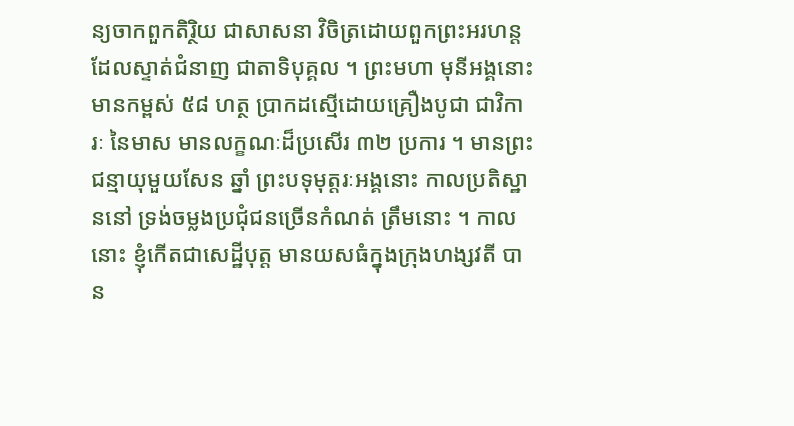ន្យចាកពួកតិរ្ថិយ ជាសាសនា វិចិត្រដោយពួកព្រះអរហន្ត ដែលស្ទាត់ជំនាញ ជាតាទិបុគ្គល ។ ព្រះមហា មុនីអង្គនោះ មានកម្ពស់ ៥៨ ហត្ថ ប្រាកដស្មើដោយគ្រឿងបូជា ជាវិការៈ នៃមាស មានលក្ខណៈដ៏ប្រសើរ ៣២ ប្រការ ។ មានព្រះជន្មាយុមួយសែន ឆ្នាំ ព្រះបទុមុត្តរៈអង្គនោះ កាលប្រតិស្ឋាននៅ ទ្រង់ចម្លងប្រជុំជនច្រើនកំណត់ ត្រឹមនោះ ។ កាលនោះ ខ្ញុំកើតជាសេដ្ឋីបុត្ត មានយសធំក្នុងក្រុងហង្សវតី បាន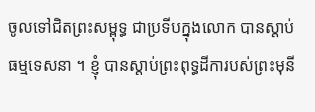ចូលទៅជិតព្រះសម្ពុទ្ធ ជាប្រទីបក្នុងលោក បានស្តាប់ធម្មទេសនា ។ ខ្ញុំ បានស្តាប់ព្រះពុទ្ធដីការបស់ព្រះមុនី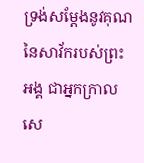ទ្រង់សម្តែងនូវគុណនៃសាវ័ករបស់ព្រះអង្គ ជាអ្នកក្រាលសេ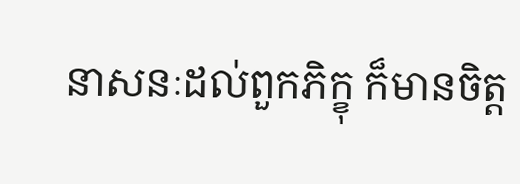នាសនៈដល់ពួកភិក្ខុ ក៏មានចិត្ត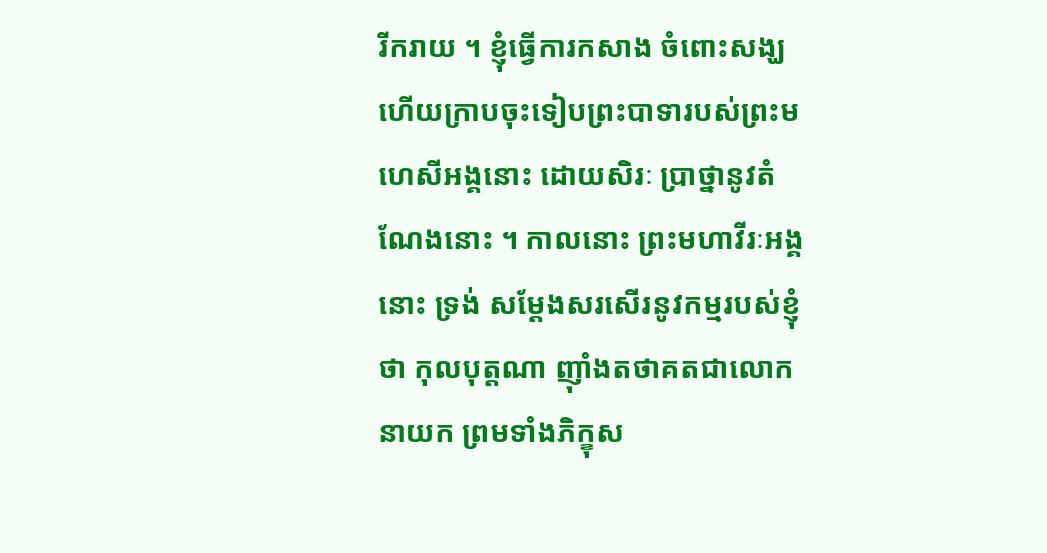រីករាយ ។ ខ្ញុំធ្វើការកសាង ចំពោះសង្ឃ ហើយក្រាបចុះទៀបព្រះបាទារបស់ព្រះមហេសីអង្គនោះ ដោយសិរៈ ប្រាថ្នានូវតំណែងនោះ ។ កាលនោះ ព្រះមហាវីរៈអង្គនោះ ទ្រង់ សម្តែងសរសើរនូវកម្មរបស់ខ្ញុំថា កុលបុត្តណា ញ៉ាំងតថាគតជាលោកនាយក ព្រមទាំងភិក្ខុស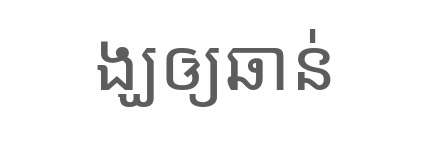ង្ឃឲ្យឆាន់